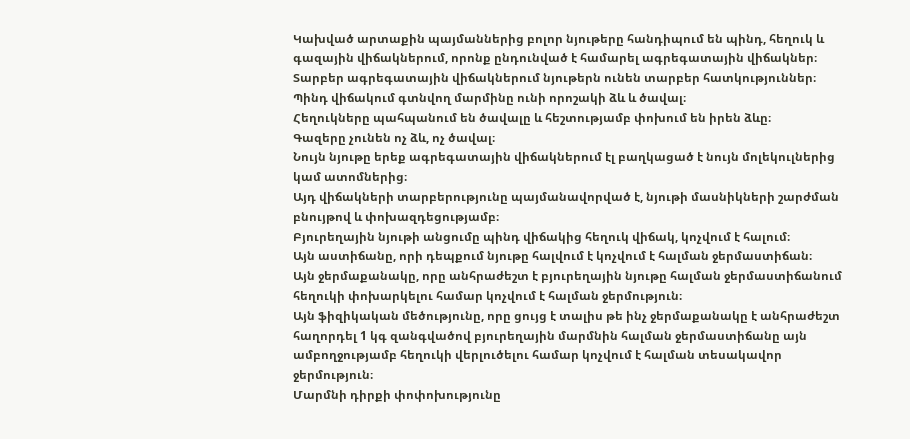Կախված արտաքին պայմաններից բոլոր նյութերը հանդիպում են պինդ, հեղուկ և գազային վիճակներում, որոնք ընդունված է համարել ագրեգատային վիճակներ։ Տարբեր ագրեգատային վիճակներում նյութերն ունեն տարբեր հատկություններ։
Պինդ վիճակում գտնվող մարմինը ունի որոշակի ձև և ծավալ։
Հեղուկները պահպանում են ծավալը և հեշտությամբ փոխում են իրեն ձևը։
Գազերը չունեն ոչ ձև, ոչ ծավալ։
Նույն նյութը երեք ագրեգատային վիճակներում էլ բաղկացած է նույն մոլեկուլներից կամ ատոմներից։
Այդ վիճակների տարբերությունը պայմանավորված է, նյութի մասնիկների շարժման բնույթով և փոխազդեցությամբ։
Բյուրեղային նյութի անցումը պինդ վիճակից հեղուկ վիճակ, կոչվում է հալում։
Այն աստիճանը, որի դեպքում նյութը հալվում է կոչվում է հալման ջերմաստիճան։
Այն ջերմաքանակը, որը անհրաժեշտ է բյուրեղային նյութը հալման ջերմաստիճանում հեղուկի փոխարկելու համար կոչվում է հալման ջերմություն։
Այն ֆիզիկական մեծությունը, որը ցույց է տալիս թե ինչ ջերմաքանակը է անհրաժեշտ հաղորդել 1 կգ զանգվածով բյուրեղային մարմնին հալման ջերմաստիճանը այն ամբողջությամբ հեղուկի վերլուծելու համար կոչվում է հալման տեսակավոր ջերմություն։
Մարմնի դիրքի փոփոխությունը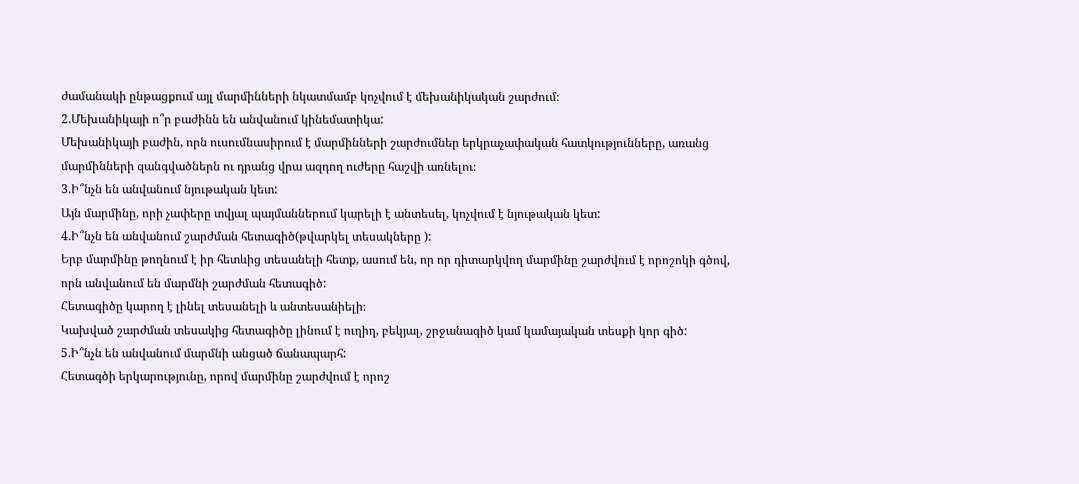ժամանակի ընթացքում այլ մարմինների նկատմամբ կոչվում է մեխանիկական շարժում։
2.Մեխանիկայի ո՞ր բաժինն են անվանում կինեմատիկա:
Մեխանիկայի բաժին, որն ուսումնասիրում է մարմինների շարժումներ երկրաչափական հատկությունները, առանց մարմինների զանգվածներն ու դրանց վրա ազդող ուժերը հաշվի առնելու։
3.Ի՞նչն են անվանում նյութական կետ:
Այն մարմինը, որի չափերը տվյալ պայմաններում կարելի է անտեսել, կոչվում է նյութական կետ:
4.Ի՞նչն են անվանում շարժման հետագիծ(թվարկել տեսակները ):
Երբ մարմինը թողնում է իր հետևից տեսանելի հետք, ասում են, որ որ դիտարկվող մարմինը շարժվում է որոշոկի գծով, որն անվանում են մարմնի շարժման հետագիծ:
Հետագիծը կարող է լինել տեսանելի և անտեսանիելի։
Կախված շարժման տեսակից հետագիծը լինում է ուղիղ, բեկյալ, շրջանագիծ կամ կամայական տեսքի կոր գիծ:
5.Ի՞նչն են անվանում մարմնի անցած ճանապարհ:
Հետագծի երկարությունը, որով մարմինը շարժվում է որոշ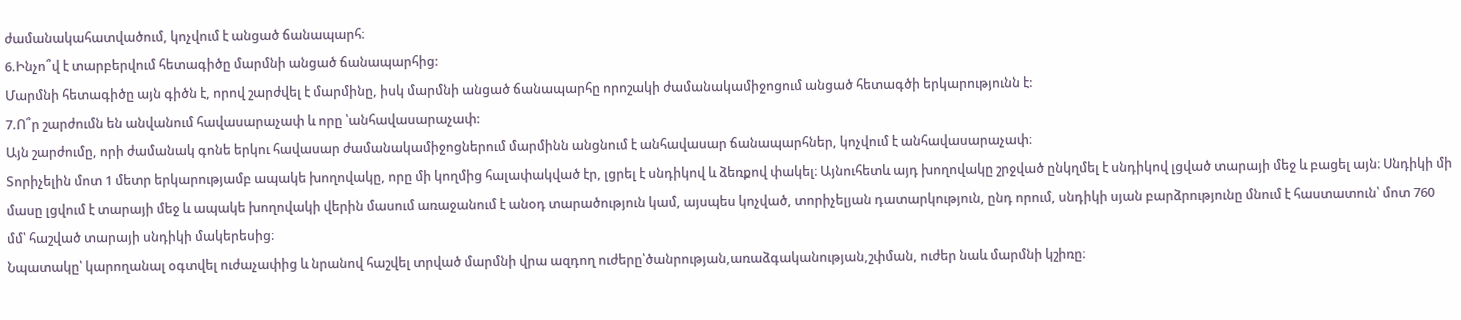ժամանակահատվածում, կոչվում է անցած ճանապարհ։
6.Ինչո՞վ է տարբերվում հետագիծը մարմնի անցած ճանապարհից:
Մարմնի հետագիծը այն գիծն է, որով շարժվել է մարմինը, իսկ մարմնի անցած ճանապարհը որոշակի ժամանակամիջոցում անցած հետագծի երկարությունն է:
7.Ո՞ր շարժումն են անվանում հավասարաչափ և որը ՝անհավասարաչափ:
Այն շարժումը, որի ժամանակ գոնե երկու հավասար ժամանակամիջոցներում մարմինն անցնում է անհավասար ճանապարհներ, կոչվում է անհավասարաչափ։
Տորիչելին մոտ 1 մետր երկարությամբ ապակե խողովակը, որը մի կողմից հալափակված էր, լցրել է սնդիկով և ձեռքով փակել։ Այնուհետև այդ խողովակը շրջված ընկղմել է սնդիկով լցված տարայի մեջ և բացել այն։ Սնդիկի մի մասը լցվում է տարայի մեջ և ապակե խողովակի վերին մասում առաջանում է անօդ տարածություն կամ, այսպես կոչված, տորիչելյան դատարկություն, ընդ որում, սնդիկի սյան բարձրությունը մնում է հաստատուն՝ մոտ 760 մմ՝ հաշված տարայի սնդիկի մակերեսից։
Նպատակը՝ կարողանալ օգտվել ուժաչափից և նրանով հաշվել տրված մարմնի վրա ազդող ուժերը՝ծանրության,առաձգականության,շփման, ուժեր նաև մարմնի կշիռը։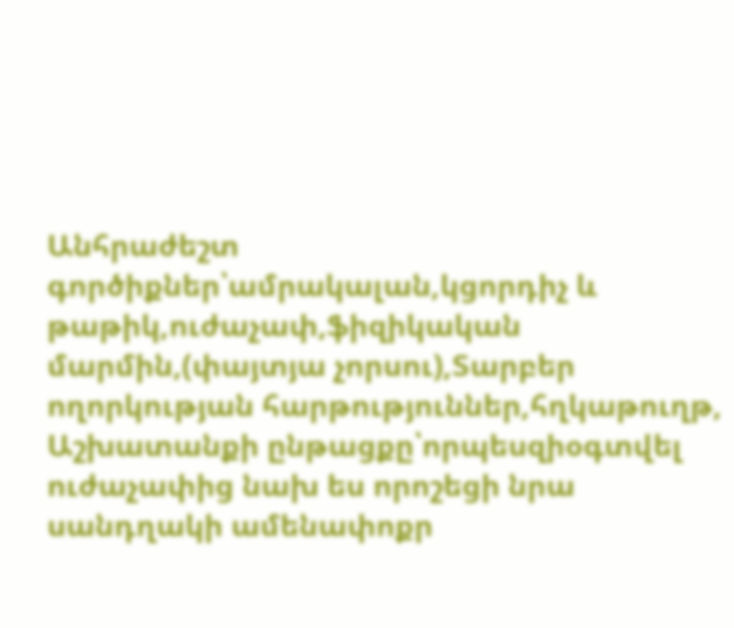Անհրաժեշտ գործիքներ՝ամրակալան,կցորդիչ և թաթիկ,ուժաչափ,ֆիզիկական մարմին,(փայտյա չորսու),Տարբեր ողորկության հարթություններ,հղկաթուղթ,
Աշխատանքի ընթացքը՝որպեսզիօգտվել ուժաչափից նախ ես որոշեցի նրա սանդղակի ամենափոքր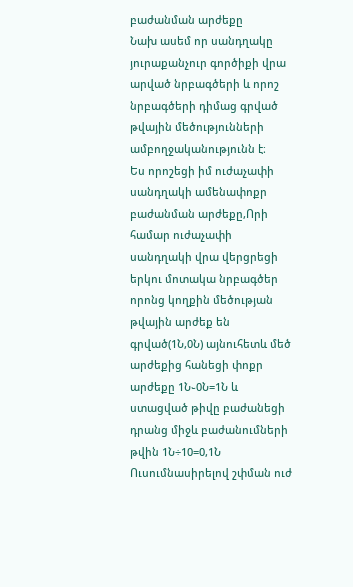բաժանման արժեքը
Նախ ասեմ որ սանդղակը յուրաքանչուր գործիքի վրա արված նրբագծերի և որոշ նրբագծերի դիմաց գրված թվային մեծությունների ամբողջականությունն է։
Ես որոշեցի իմ ուժաչափի սանդղակի ամենափոքր բաժանման արժեքը,Որի համար ուժաչափի սանդղակի վրա վերցրեցի երկու մոտակա նրբագծեր որոնց կողքին մեծության թվային արժեք են գրված(1Ն,0Ն) այնուհետև մեծ արժեքից հանեցի փոքր արժեքը 1Ն֊0Ն=1Ն և ստացված թիվը բաժանեցի դրանց միջև բաժանումների թվին 1Ն÷10=0,1Ն
Ուսումնասիրելով շփման ուժ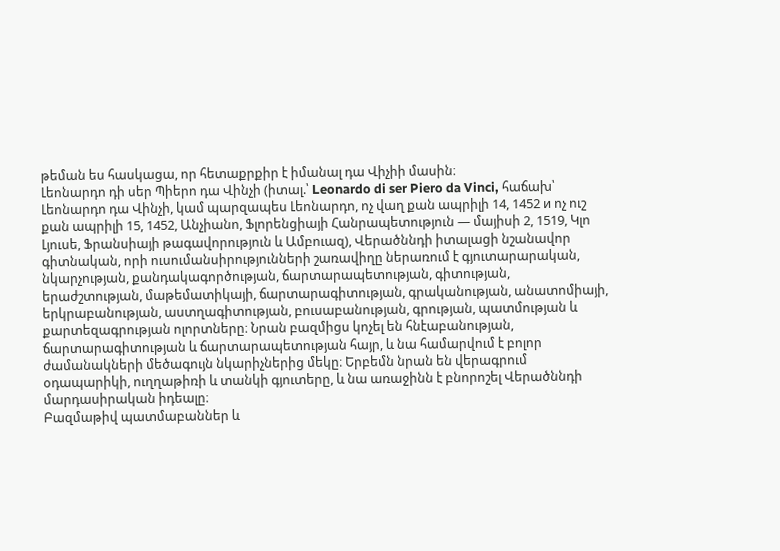թեման ես հասկացա, որ հետաքրքիր է իմանալ դա Վիչիի մասին։
Լեոնարդո դի սեր Պիերո դա Վինչի (իտալ.՝ Leonardo di ser Piero da Vinci, հաճախ՝ Լեոնարդո դա Վինչի, կամ պարզապես Լեոնարդո, ոչ վաղ քան ապրիլի 14, 1452 и ոչ ուշ քան ապրիլի 15, 1452, Անչիանո, Ֆլորենցիայի Հանրապետություն — մայիսի 2, 1519, Կլո Լյուսե, Ֆրանսիայի թագավորություն և Ամբուազ), Վերածննդի իտալացի նշանավոր գիտնական, որի ուսումանսիրությունների շառավիղը ներառում է գյուտարարական, նկարչության, քանդակագործության, ճարտարապետության, գիտության, երաժշտության, մաթեմատիկայի, ճարտարագիտության, գրականության, անատոմիայի, երկրաբանության, աստղագիտության, բուսաբանության, գրության, պատմության և քարտեզագրության ոլորտները։ Նրան բազմիցս կոչել են հնէաբանության, ճարտարագիտության և ճարտարապետության հայր, և նա համարվում է բոլոր ժամանակների մեծագույն նկարիչներից մեկը։ Երբեմն նրան են վերագրում օդապարիկի, ուղղաթիռի և տանկի գյուտերը, և նա առաջինն է բնորոշել Վերածննդի մարդասիրական իդեալը։
Բազմաթիվ պատմաբաններ և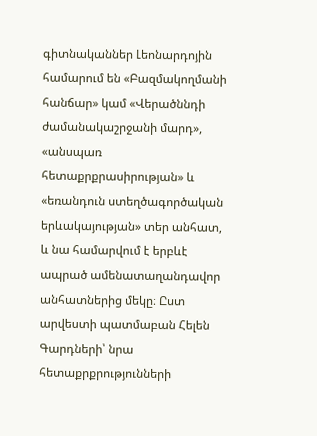գիտնականներ Լեոնարդոյին համարում են «Բազմակողմանի հանճար» կամ «Վերածննդի ժամանակաշրջանի մարդ», «անսպառ հետաքրքրասիրության» և «եռանդուն ստեղծագործական երևակայության» տեր անհատ, և նա համարվում է երբևէ ապրած ամենատաղանդավոր անհատներից մեկը։ Ըստ արվեստի պատմաբան Հելեն Գարդների՝ նրա հետաքրքրությունների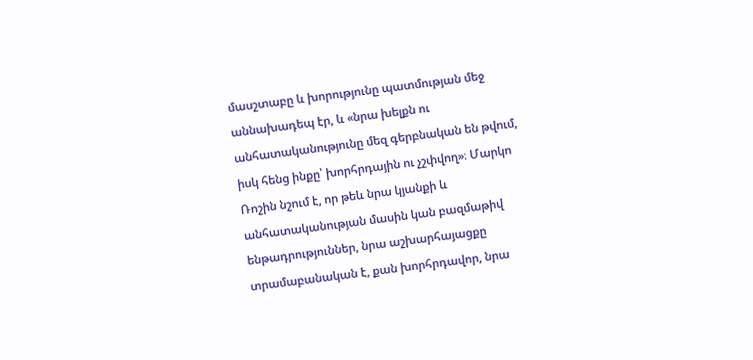մասշտաբը և խորությունը պատմության մեջ աննախադեպ էր, և «նրա խելքն ու անհատականությունը մեզ գերբնական են թվում, իսկ հենց ինքը՝ խորհրդային ու չշփվող»։ Մարկո Ռոշին նշում է, որ թեև նրա կյանքի և անհատականության մասին կան բազմաթիվ ենթադրություններ, նրա աշխարհայացքը տրամաբանական է, քան խորհրդավոր, նրա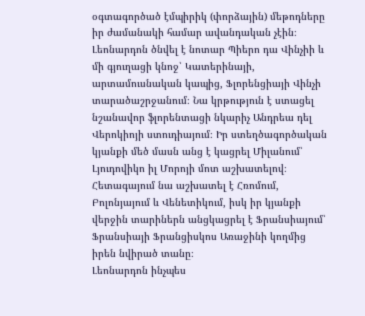օգտագործած էմպիրիկ (փորձային) մեթոդները իր ժամանակի համար ավանդական չէին։
Լեոնարդոն ծնվել է նոտար Պիերո դա Վինչիի և մի գյուղացի կնոջ՝ Կատերինայի, արտամուսնական կապից, Ֆլորենցիայի Վինչի տարածաշրջանում։ Նա կրթություն է ստացել նշանավոր ֆլորենտացի նկարիչ Անդրեա դել Վերոկիոյի ստուդիայում։ Իր ստեղծագործական կյանքի մեծ մասն անց է կացրել Միլանում՝ Լյուդովիկո իլ Մորոյի մոտ աշխատելով։ Հետագայում նա աշխատել է Հռոմում, Բոլոնյայում և Վենետիկում, իսկ իր կյանքի վերջին տարիներն անցկացրել է Ֆրանսիայում՝ Ֆրանսիայի Ֆրանցիսկոս Առաջինի կողմից իրեն նվիրած տանը։
Լեոնարդոն ինչպես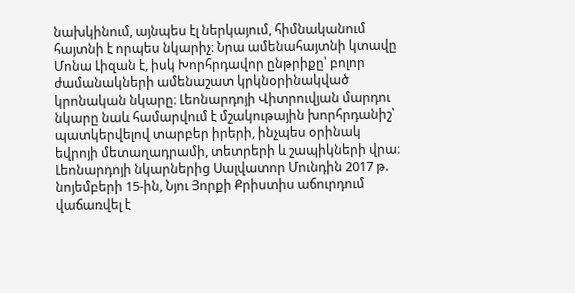նախկինում, այնպես էլ ներկայում, հիմնականում հայտնի է որպես նկարիչ։ Նրա ամենահայտնի կտավը Մոնա Լիզան է, իսկ Խորհրդավոր ընթրիքը՝ բոլոր ժամանակների ամենաշատ կրկնօրինակված կրոնական նկարը։ Լեոնարդոյի Վիտրուվյան մարդու նկարը նաև համարվում է մշակութային խորհրդանիշ՝ պատկերվելով տարբեր իրերի, ինչպես օրինակ եվրոյի մետաղադրամի, տետրերի և շապիկների վրա։
Լեոնարդոյի նկարներից Սալվատոր Մունդին 2017 թ. նոյեմբերի 15-ին, Նյու Յորքի Քրիստիս աճուրդում վաճառվել է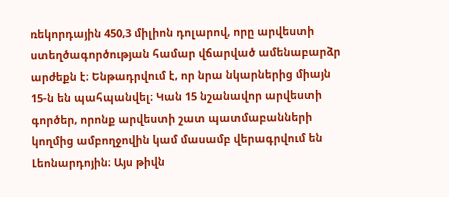ռեկորդային 450,3 միլիոն դոլարով, որը արվեստի ստեղծագործության համար վճարված ամենաբարձր արժեքն է։ Ենթադրվում է, որ նրա նկարներից միայն 15-ն են պահպանվել։ Կան 15 նշանավոր արվեստի գործեր, որոնք արվեստի շատ պատմաբանների կողմից ամբողջովին կամ մասամբ վերագրվում են Լեոնարդոյին։ Այս թիվն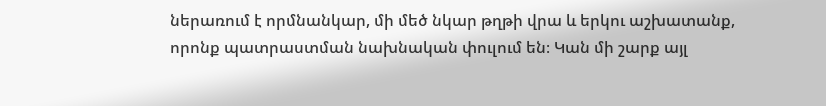ներառում է որմնանկար, մի մեծ նկար թղթի վրա և երկու աշխատանք, որոնք պատրաստման նախնական փուլում են։ Կան մի շարք այլ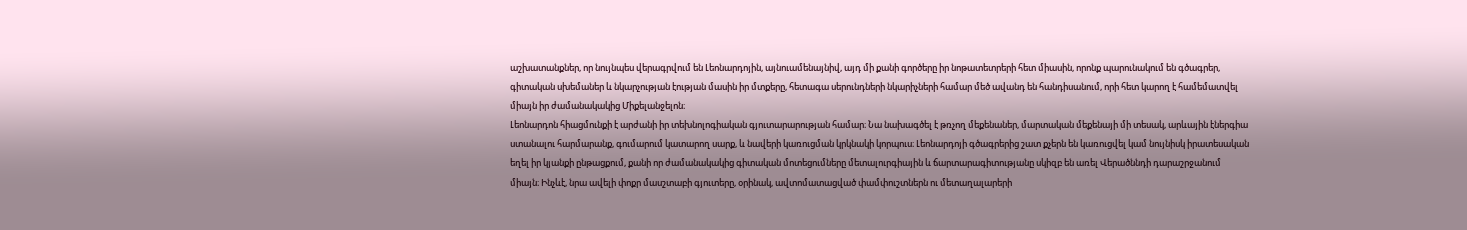աշխատանքներ, որ նույնպես վերագրվում են Լեոնարդոյին, այնուամենայնիվ, այդ մի քանի գործերը իր նոթատետրերի հետ միասին, որոնք պարունակում են գծագրեր, գիտական սխեմաներ և նկարչության էության մասին իր մտքերը, հետագա սերունդների նկարիչների համար մեծ ավանդ են հանդիսանում, որի հետ կարող է համեմատվել միայն իր ժամանակակից Միքելանջելոն։
Լեոնարդոն հիացմունքի է արժանի իր տեխնոլոգիական գյուտարարության համար։ Նա նախագծել է թռչող մեքենաներ, մարտական մեքենայի մի տեսակ, արևային էներգիա ստանալու հարմարանք, գումարում կատարող սարք, և նավերի կառուցման կրկնակի կորպուս։ Լեոնարդոյի գծագրերից շատ քչերն են կառուցվել կամ նույնիսկ իրատեսական եղել իր կյանքի ընթացքում, քանի որ ժամանակակից գիտական մոտեցումները մետալուրգիային և ճարտարագիտությանը սկիզբ են առել Վերածննդի դարաշրջանում միայն։ Ինչևէ, նրա ավելի փոքր մասշտաբի գյուտերը, օրինակ, ավտոմատացված փամփուշտներն ու մետաղալարերի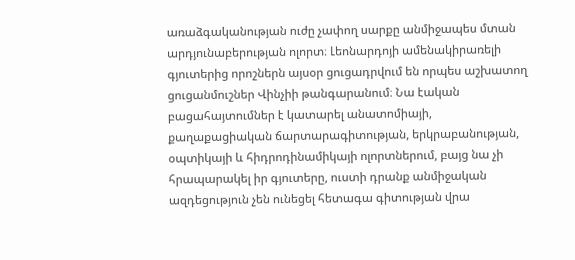առաձգականության ուժը չափող սարքը անմիջապես մտան արդյունաբերության ոլորտ։ Լեոնարդոյի ամենակիրառելի գյուտերից որոշներն այսօր ցուցադրվում են որպես աշխատող ցուցանմուշներ Վինչիի թանգարանում։ Նա էական բացահայտումներ է կատարել անատոմիայի, քաղաքացիական ճարտարագիտության, երկրաբանության, օպտիկայի և հիդրոդինամիկայի ոլորտներում, բայց նա չի հրապարակել իր գյուտերը, ուստի դրանք անմիջական ազդեցություն չեն ունեցել հետագա գիտության վրա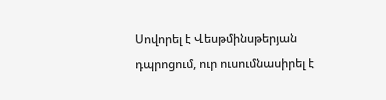Սովորել է Վեսթմինսթերյան դպրոցում, ուր ուսումնասիրել է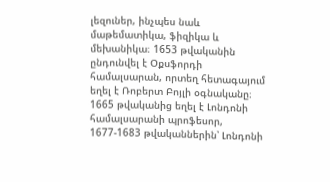լեզուներ, ինչպես նաև մաթեմատիկա, ֆիզիկա և մեխանիկա։ 1653 թվականին ընդունվել է Օքսֆորդի համալսարան, որտեղ հետագայում եղել է Ռոբերտ Բոյլի օգնականը։ 1665 թվականից եղել է Լոնդոնի համալսարանի պրոֆեսոր, 1677-1683 թվականներին՝ Լոնդոնի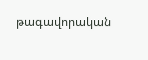թագավորական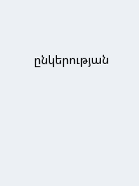ընկերության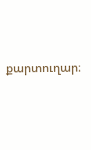քարտուղար։